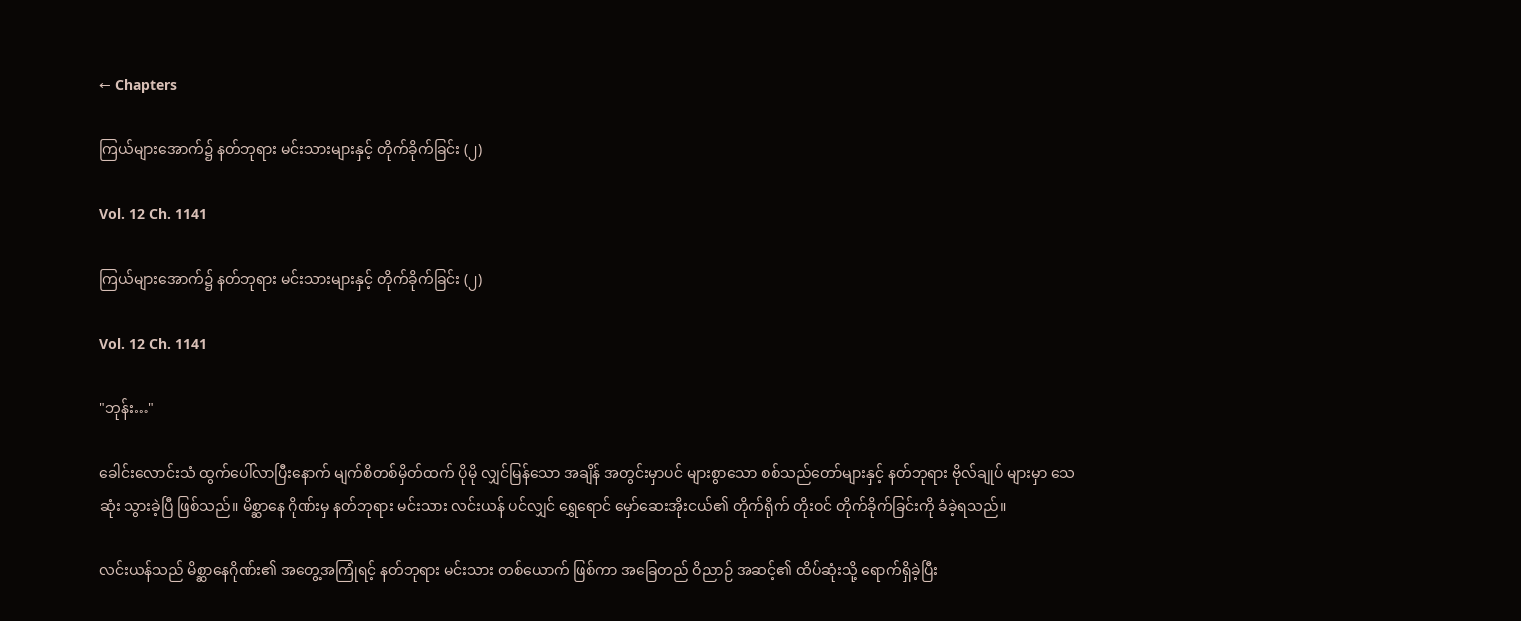← Chapters

ကြယ်များအောက်၌ နတ်ဘုရား မင်းသားများနှင့် တိုက်ခိုက်ခြင်း (၂)

Vol. 12 Ch. 1141

ကြယ်များအောက်၌ နတ်ဘုရား မင်းသားများနှင့် တိုက်ခိုက်ခြင်း (၂)

Vol. 12 Ch. 1141

"ဘုန်း…"

ခေါင်းလောင်းသံ ထွက်ပေါ်လာပြီးနောက် မျက်စိတစ်မှိတ်ထက် ပိုမို လျှင်မြန်သော အချိန် အတွင်းမှာပင် များစွာသော စစ်သည်တော်များနှင့် နတ်ဘုရား ဗိုလ်ချုပ် များမှာ သေဆုံး သွားခဲ့ပြီ ဖြစ်သည်။ မိစ္ဆာနေ ဂိုဏ်းမှ နတ်ဘုရား မင်းသား လင်းယန် ပင်လျှင် ရွှေရောင် မှော်ဆေးအိုးငယ်၏ တိုက်ရိုက် တိုးဝင် တိုက်ခိုက်ခြင်းကို ခံခဲ့ရသည်။

လင်းယန်သည် မိစ္ဆာနေဂိုဏ်း၏ အတွေ့အကြုံရင့် နတ်ဘုရား မင်းသား တစ်ယောက် ဖြစ်ကာ အခြေတည် ဝိညာဉ် အဆင့်၏ ထိပ်ဆုံးသို့ ရောက်ရှိခဲ့ပြီး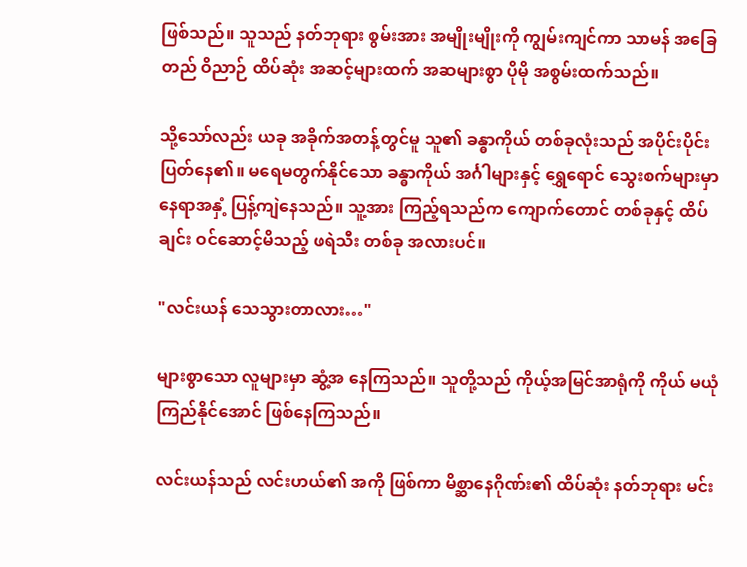ဖြစ်သည်။ သူသည် နတ်ဘုရား စွမ်းအား အမျိုးမျိုးကို ကျွမ်းကျင်ကာ သာမန် အခြေတည် ဝိညာဉ် ထိပ်ဆုံး အဆင့်များထက် အဆများစွာ ပိုမို အစွမ်းထက်သည်။

သို့သော်လည်း ယခု အခိုက်အတန့်တွင်မူ သူ၏ ခန္ဓာကိုယ် တစ်ခုလုံးသည် အပိုင်းပိုင်း ပြတ်နေ၏။ မရေမတွက်နိုင်သော ခန္ဓာကိုယ် အင်္ဂါများနှင့် ရွှေရောင် သွေးစက်များမှာ နေရာအနှံ့ ပြန့်ကျဲနေသည်။ သူ့အား ကြည့်ရသည်က ကျောက်တောင် တစ်ခုနှင့် ထိပ်ချင်း ဝင်ဆောင့်မိသည့် ဖရဲသီး တစ်ခု အလားပင်။

"လင်းယန် သေသွားတာလား…"

များစွာသော လူများမှာ ဆွံ့အ နေကြသည်။ သူတို့သည် ကိုယ့်အမြင်အာရုံကို ကိုယ် မယုံကြည်နိုင်အောင် ဖြစ်နေကြသည်။

လင်းယန်သည် လင်းဟယ်၏ အကို ဖြစ်ကာ မိစ္ဆာနေဂိုဏ်း၏ ထိပ်ဆုံး နတ်ဘုရား မင်း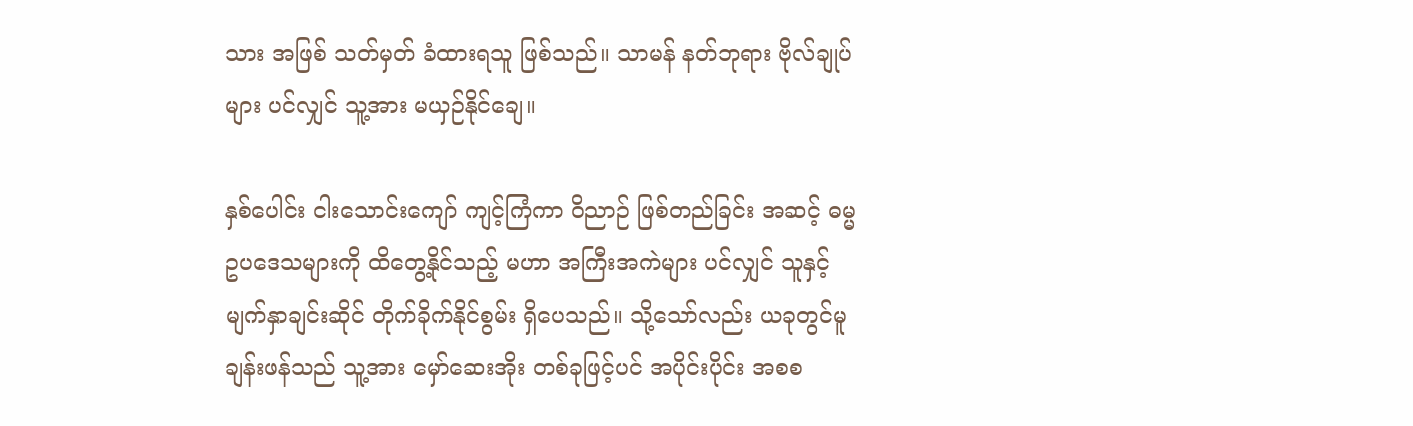သား အဖြစ် သတ်မှတ် ခံထားရသူ ဖြစ်သည်။ သာမန် နတ်ဘုရား ဗိုလ်ချုပ်များ ပင်လျှင် သူ့အား မယှဉ်နိုင်ချေ။

နှစ်ပေါင်း ငါးသောင်းကျော် ကျင့်ကြံကာ ဝိညာဉ် ဖြစ်တည်ခြင်း အဆင့် ဓမ္မ ဥပဒေသများကို ထိတွေ့နိုင်သည့် မဟာ အကြီးအကဲများ ပင်လျှင် သူနှင့် မျက်နှာချင်းဆိုင် တိုက်ခိုက်နိုင်စွမ်း ရှိပေသည်။ သို့သော်လည်း ယခုတွင်မူ ချန်းဖန်သည် သူ့အား မှော်ဆေးအိုး တစ်ခုဖြင့်ပင် အပိုင်းပိုင်း အစစ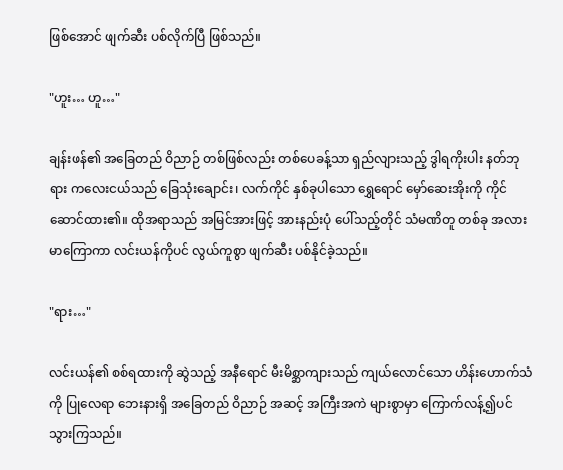ဖြစ်အောင် ဖျက်ဆီး ပစ်လိုက်ပြီ ဖြစ်သည်။

"ဟူး… ဟူ…"

ချန်းဖန်၏ အခြေတည် ဝိညာဉ် တစ်ဖြစ်လည်း တစ်ပေခန့်သာ ရှည်လျားသည့် ဒွါရကိုးပါး နတ်ဘုရား ကလေးငယ်သည် ခြေသုံးချောင်း၊ လက်ကိုင် နှစ်ခုပါသော ရွှေရောင် မှော်ဆေးအိုးကို ကိုင်ဆောင်ထား၏။ ထိုအရာသည် အမြင်အားဖြင့် အားနည်းပုံ ပေါ်သည့်တိုင် သံမဏိတူ တစ်ခု အလား မာကြောကာ လင်းယန်ကိုပင် လွယ်ကူစွာ ဖျက်ဆီး ပစ်နိုင်ခဲ့သည်။

"ရား…"

လင်းယန်၏ စစ်ရထားကို ဆွဲသည့် အနီရောင် မီးမိစ္ဆာကျားသည် ကျယ်လောင်သော ဟိန်းဟောက်သံကို ပြုလေရာ ဘေးနားရှိ အခြေတည် ဝိညာဉ် အဆင့် အကြီးအကဲ များစွာမှာ ကြောက်လန့်၍ပင် သွားကြသည်။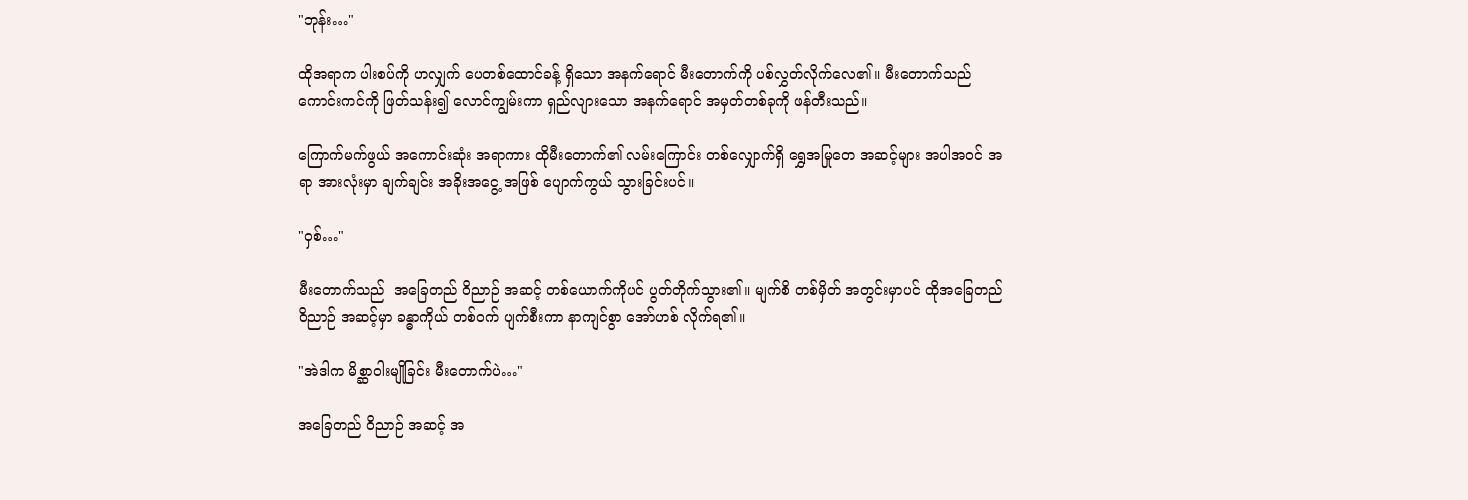"ဘုန်း…"

ထိုအရာက ပါးစပ်ကို ဟလျှက် ပေတစ်ထောင်ခန့် ရှိသော အနက်ရောင် မီးတောက်ကို ပစ်လွှတ်လိုက်လေ၏။ မီးတောက်သည် ကောင်းကင်ကို ဖြတ်သန်း၍ လောင်ကျွမ်းကာ ရှည်လျားသော အနက်ရောင် အမှတ်တစ်ခုကို ဖန်တီးသည်။

ကြောက်မက်ဖွယ် အကောင်းဆုံး အရာကား ထိုမီးတောက်၏ လမ်းကြောင်း တစ်လျှောက်ရှိ ရွှေအမြုတေ အဆင့်များ အပါအဝင် အရာ အားလုံးမှာ ချက်ချင်း အခိုးအငွေ့ အဖြစ် ပျောက်ကွယ် သွားခြင်းပင်။

"ဝှစ်…"

မီးတောက်သည်  အခြေတည် ဝိညာဉ် အဆင့် တစ်ယောက်ကိုပင် ပွတ်တိုက်သွား၏။ မျက်စိ တစ်မှိတ် အတွင်းမှာပင် ထိုအခြေတည် ဝိညာဉ် အဆင့်မှာ ခန္ဓာကိုယ် တစ်ဝက် ပျက်စီးကာ နာကျင်စွာ အော်ဟစ် လိုက်ရ၏။

"အဲဒါက မိစ္ဆာဝါးမျိုခြင်း မီးတောက်ပဲ…"

အခြေတည် ဝိညာဉ် အဆင့် အ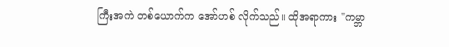ကြီးအကဲ တစ်ယောက်က အော်ဟစ် လိုက်သည်။ ထိုအရာကား "ကမ္ဘာ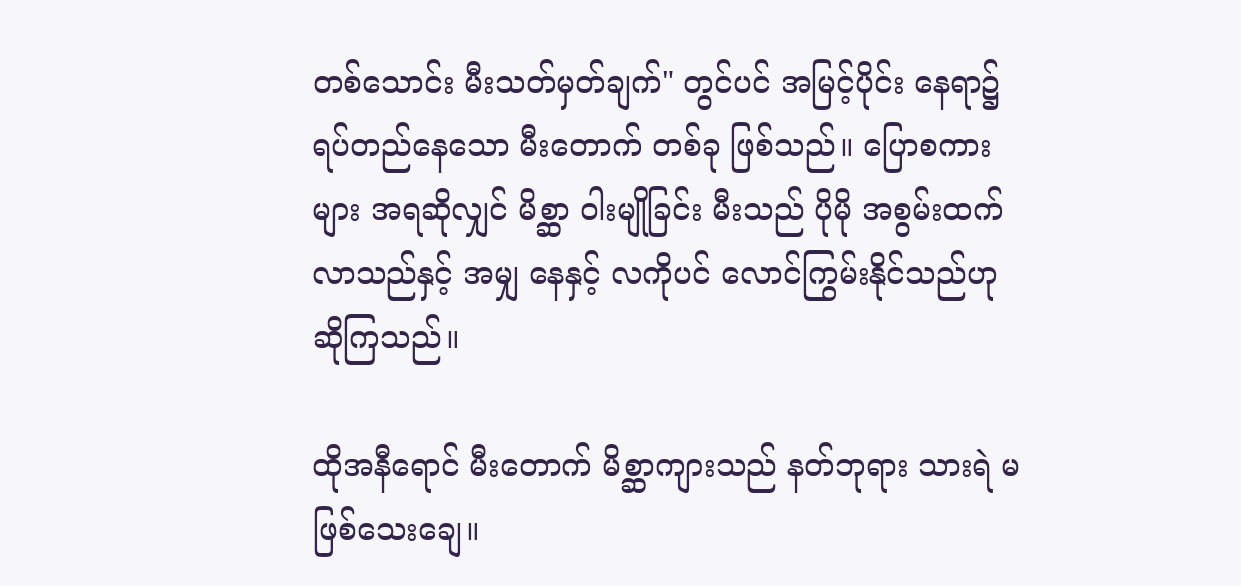တစ်သောင်း မီးသတ်မှတ်ချက်" တွင်ပင် အမြင့်ပိုင်း နေရာ၌ ရပ်တည်နေသော မီးတောက် တစ်ခု ဖြစ်သည်။ ပြောစကားများ အရဆိုလျှင် မိစ္ဆာ ဝါးမျိုခြင်း မီးသည် ပိုမို အစွမ်းထက် လာသည်နှင့် အမျှ နေနှင့် လကိုပင် လောင်ကြွမ်းနိုင်သည်ဟု ဆိုကြသည်။

ထိုအနီရောင် မီးတောက် မိစ္ဆာကျားသည် နတ်ဘုရား သားရဲ မဖြစ်သေးချေ။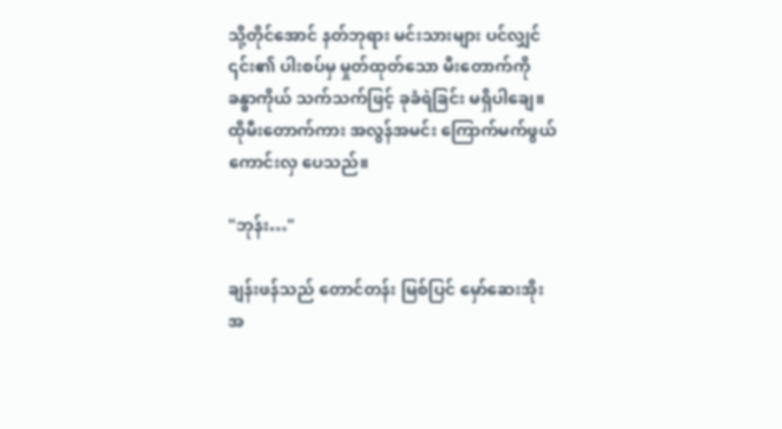သို့တိုင်အောင် နတ်ဘုရား မင်းသားများ ပင်လျှင် ၎င်း၏ ပါးစပ်မှ မှုတ်ထုတ်သော မီးတောက်ကို ခန္ဓာကိုယ် သက်သက်ဖြင့် ခုခံရဲခြင်း မရှိပါချေ။ ထိုမီးတောက်ကား အလွန်အမင်း ကြောက်မက်ဖွယ် ကောင်းလှ ပေသည်။

"ဘုန်း…"

ချန်းဖန်သည် တောင်တန်း မြစ်ပြင် မှော်ဆေးအိုး အ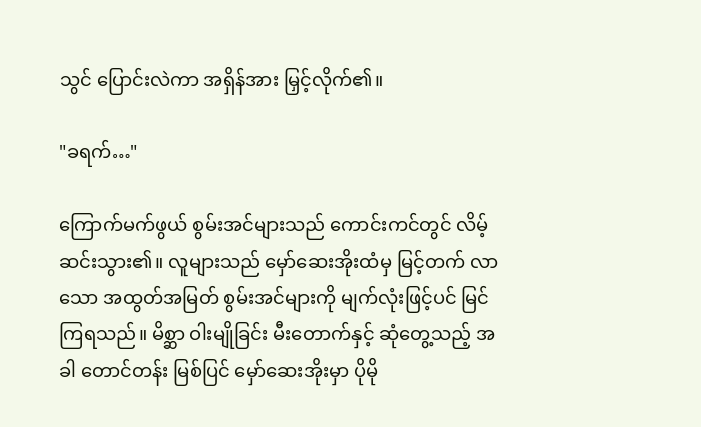သွင် ပြောင်းလဲကာ အရှိန်အား မြှင့်လိုက်၏။

"ခရက်…"

ကြောက်မက်ဖွယ် စွမ်းအင်များသည် ကောင်းကင်တွင် လိမ့်ဆင်းသွား၏။ လူများသည် မှော်ဆေးအိုးထံမှ မြင့်တက် လာသော အထွတ်အမြတ် စွမ်းအင်များကို မျက်လုံးဖြင့်ပင် မြင်ကြရသည်။ မိစ္ဆာ ဝါးမျိုခြင်း မီးတောက်နှင့် ဆုံတွေ့သည့် အခါ တောင်တန်း မြစ်ပြင် မှော်ဆေးအိုးမှာ ပိုမို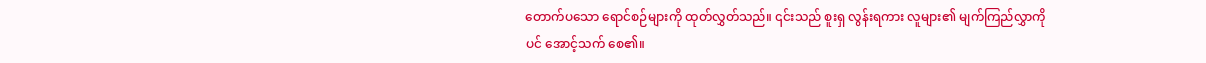တောက်ပသော ရောင်စဉ်များကို ထုတ်လွှတ်သည်။ ၎င်းသည် စူးရှ လွန်းရကား လူများ၏ မျက်ကြည်လွှာကိုပင် အောင့်သက် စေ၏။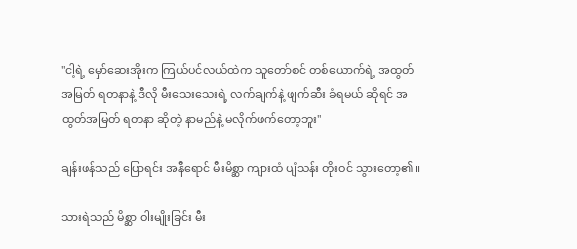"ငါ့ရဲ့ မှော်ဆေးအိုးက ကြယ်ပင်လယ်ထဲက သူတော်စင် တစ်ယောက်ရဲ့ အထွတ်အမြတ် ရတနာနဲ့ ဒီလို မီးသေးသေးရဲ့ လက်ချက်နဲ့ ဖျက်ဆီး ခံရမယ် ဆိုရင် အထွတ်အမြတ် ရတနာ ဆိုတဲ့ နာမည်နဲ့ မလိုက်ဖက်တော့ဘူး"

ချန်းဖန်သည် ပြောရင်း အနီရောင် မီးမိစ္ဆာ ကျားထံ ပျံသန်း တိုးဝင် သွားတော့၏။

သားရဲသည် မိစ္ဆာ ဝါးမျိုးခြင်း မီး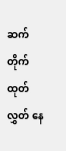ဆက်တိုက် ထုတ်လွှတ် နေ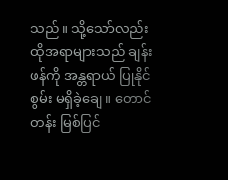သည်။ သို့သော်လည်း ထိုအရာများသည် ချန်းဖန်ကို အန္တရာယ် ပြုနိုင်စွမ်း မရှိခဲ့ချေ။ တောင်တန်း မြစ်ပြင်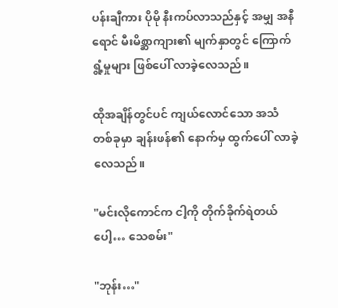ပန်းချီကား ပိုမို နီးကပ်လာသည်နှင့် အမျှ အနီရောင် မီးမိစ္ဆာကျား၏ မျက်နှာတွင် ကြောက်ရွံ့မှုများ ဖြစ်ပေါ် လာခဲ့လေသည်။

ထိုအချိန်တွင်ပင် ကျယ်လောင်သော အသံ တစ်ခုမှာ ချန်းဖန်၏ နောက်မှ ထွက်ပေါ် လာခဲ့လေသည်။

"မင်းလိုကောင်က ငါ့ကို တိုက်ခိုက်ရဲတယ်ပေါ့… သေစမ်း"

"ဘုန်း…"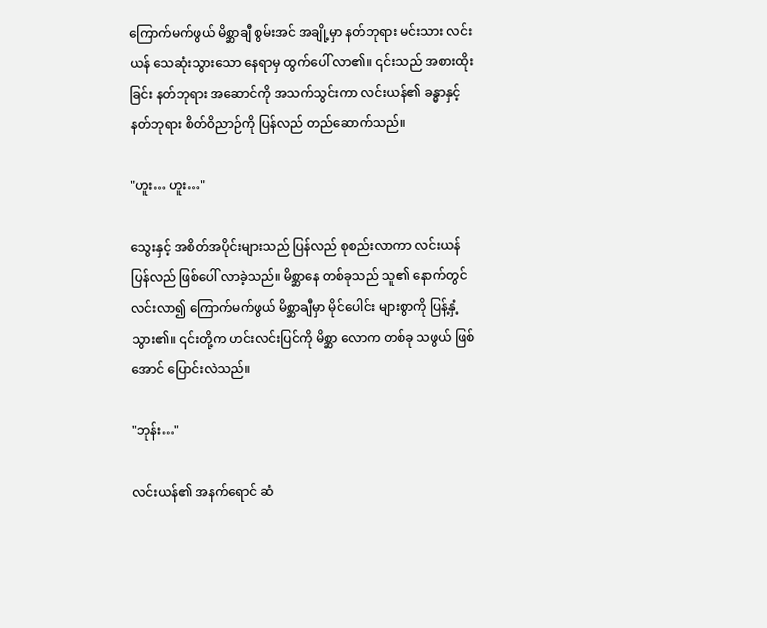ကြောက်မက်ဖွယ် မိစ္ဆာချီ စွမ်းအင် အချို့မှာ နတ်ဘုရား မင်းသား လင်းယန် သေဆုံးသွားသော နေရာမှ ထွက်ပေါ် လာ၏။ ၎င်းသည် အစားထိုးခြင်း နတ်ဘုရား အဆောင်ကို အသက်သွင်းကာ လင်းယန်၏ ခန္ဓာနှင့် နတ်ဘုရား စိတ်ဝိညာဉ်ကို ပြန်လည် တည်ဆောက်သည်။

"ဟူး… ဟူး…"

သွေးနှင့် အစိတ်အပိုင်းများသည် ပြန်လည် စုစည်းလာကာ လင်းယန် ပြန်လည် ဖြစ်ပေါ် လာခဲ့သည်။ မိစ္ဆာနေ တစ်ခုသည် သူ၏ နောက်တွင် လင်းလာ၍ ကြောက်မက်ဖွယ် မိစ္ဆာချီမှာ မိုင်ပေါင်း များစွာကို ပြန့်နှံ့ သွား၏။ ၎င်းတို့က ဟင်းလင်းပြင်ကို မိစ္ဆာ လောက တစ်ခု သဖွယ် ဖြစ်အောင် ပြောင်းလဲသည်။

"ဘုန်း…"

လင်းယန်၏ အနက်ရောင် ဆံ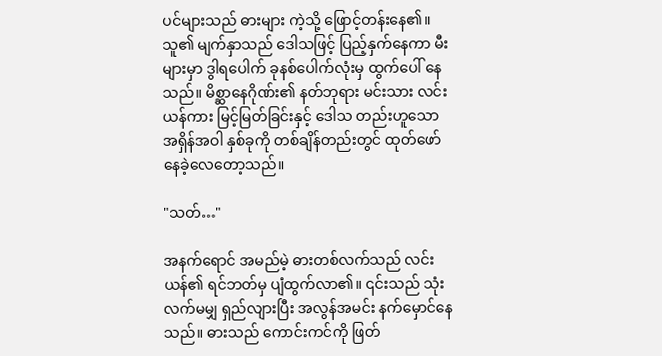ပင်များသည် ဓားများ ကဲ့သို့ ဖြောင့်တန်းနေ၏။ သူ၏ မျက်နှာသည် ဒေါသဖြင့် ပြည့်နှက်နေကာ မီးများမှာ ဒွါရပေါက် ခုနစ်ပေါက်လုံးမှ ထွက်ပေါ် နေသည်။ မိစ္ဆာနေဂိုဏ်း၏ နတ်ဘုရား မင်းသား လင်းယန်ကား မြင့်မြတ်ခြင်းနှင့် ဒေါသ တည်းဟူသော အရှိန်အဝါ နှစ်ခုကို တစ်ချိန်တည်းတွင် ထုတ်ဖော် နေခဲ့လေတော့သည်။

"သတ်…"

အနက်ရောင် အမည်မဲ့ ဓားတစ်လက်သည် လင်းယန်၏ ရင်ဘတ်မှ ပျံထွက်လာ၏။ ၎င်းသည် သုံးလက်မမျှ ရှည်လျားပြီး အလွန်အမင်း နက်မှောင်နေသည်။ ဓားသည် ကောင်းကင်ကို ဖြတ်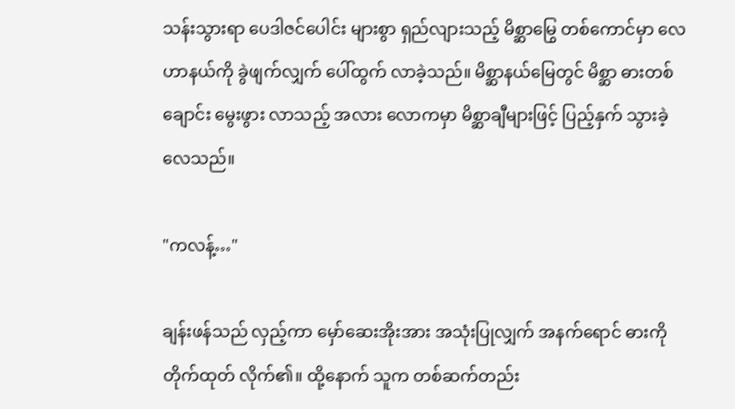သန်းသွားရာ ပေဒါဇင်ပေါင်း များစွာ ရှည်လျားသည့် မိစ္ဆာမြွေ တစ်ကောင်မှာ လေဟာနယ်ကို ခွဲဖျက်လျှက် ပေါ်ထွက် လာခဲ့သည်။ မိစ္ဆာနယ်မြေတွင် မိစ္ဆာ ဓားတစ်ချောင်း မွေးဖွား လာသည့် အလား လောကမှာ မိစ္ဆာချီများဖြင့် ပြည့်နှက် သွားခဲ့လေသည်။

"ကလန့်…"

ချန်းဖန်သည် လှည့်ကာ မှော်ဆေးအိုးအား အသုံးပြုလျှက် အနက်ရောင် ဓားကို တိုက်ထုတ် လိုက်၏။ ထို့နောက် သူက တစ်ဆက်တည်း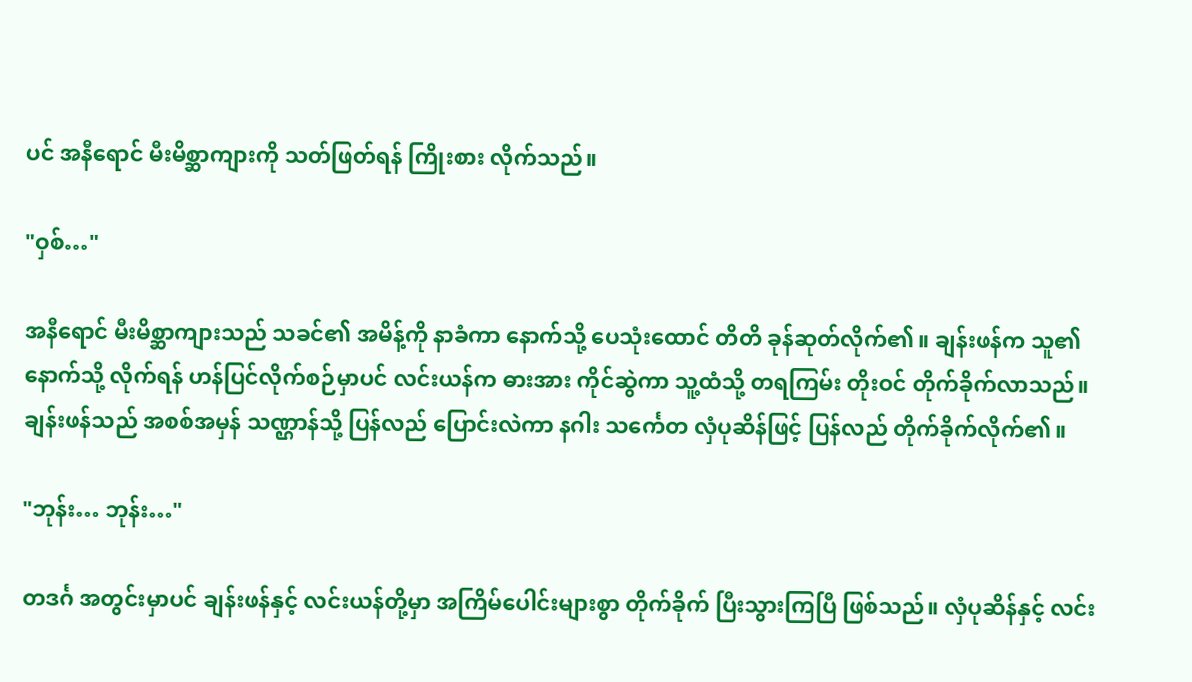ပင် အနီရောင် မီးမိစ္ဆာကျားကို သတ်ဖြတ်ရန် ကြိုးစား လိုက်သည်။

"ဝှစ်…"

အနီရောင် မီးမိစ္ဆာကျားသည် သခင်၏ အမိန့်ကို နာခံကာ နောက်သို့ ပေသုံးထောင် တိတိ ခုန်ဆုတ်လိုက်၏။ ချန်းဖန်က သူ၏ နောက်သို့ လိုက်ရန် ဟန်ပြင်လိုက်စဉ်မှာပင် လင်းယန်က ဓားအား ကိုင်ဆွဲကာ သူ့ထံသို့ တရကြမ်း တိုးဝင် တိုက်ခိုက်လာသည်။ ချန်းဖန်သည် အစစ်အမှန် သဏ္ဌာန်သို့ ပြန်လည် ပြောင်းလဲကာ နဂါး သင်္ကေတ လှံပုဆိန်ဖြင့် ပြန်လည် တိုက်ခိုက်လိုက်၏။

"ဘုန်း… ဘုန်း…"

တဒင်္ဂ အတွင်းမှာပင် ချန်းဖန်နှင့် လင်းယန်တို့မှာ အကြိမ်ပေါင်းများစွာ တိုက်ခိုက် ပြီးသွားကြပြီ ဖြစ်သည်။ လှံပုဆိန်နှင့် လင်း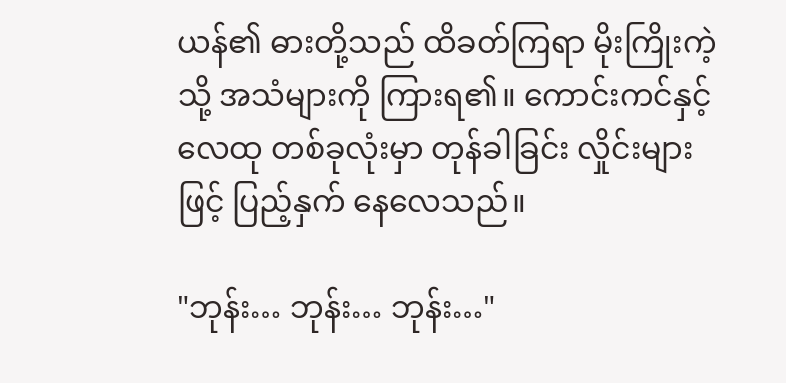ယန်၏ ဓားတို့သည် ထိခတ်ကြရာ မိုးကြိုးကဲ့သို့ အသံများကို ကြားရ၏။ ကောင်းကင်နှင့် လေထု တစ်ခုလုံးမှာ တုန်ခါခြင်း လှိုင်းများဖြင့် ပြည့်နှက် နေလေသည်။

"ဘုန်း… ဘုန်း… ဘုန်း…"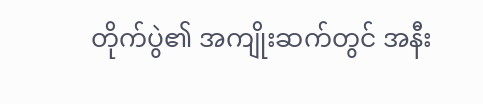တိုက်ပွဲ၏ အကျိုးဆက်တွင် အနီး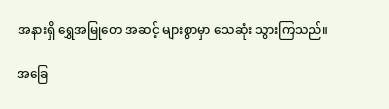အနားရှိ ရွှေအမြုတေ အဆင့် များစွာမှာ သေဆုံး သွားကြသည်။

အခြေ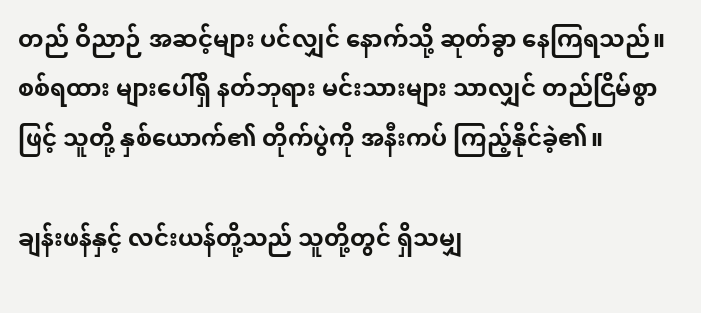တည် ဝိညာဉ် အဆင့်များ ပင်လျှင် နောက်သို့ ဆုတ်ခွာ နေကြရသည်။ စစ်ရထား များပေါ်ရှိ နတ်ဘုရား မင်းသားများ သာလျှင် တည်ငြိမ်စွာဖြင့် သူတို့ နှစ်ယောက်၏ တိုက်ပွဲကို အနီးကပ် ကြည့်နိုင်ခဲ့၏။

ချန်းဖန်နှင့် လင်းယန်တို့သည် သူတို့တွင် ရှိသမျှ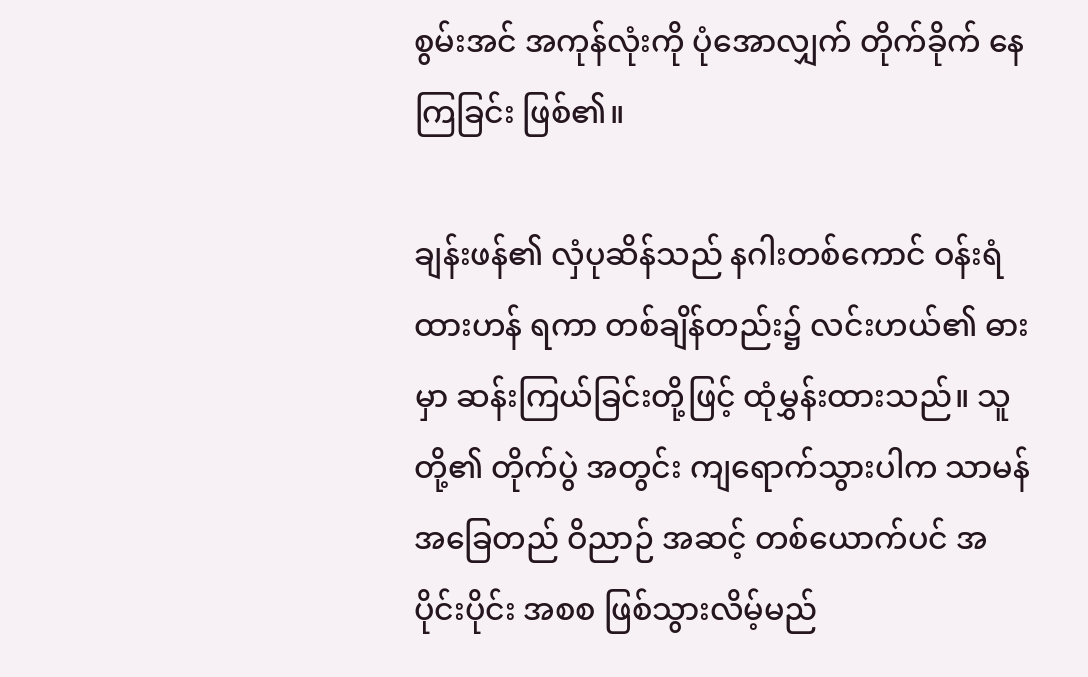စွမ်းအင် အကုန်လုံးကို ပုံအောလျှက် တိုက်ခိုက် နေကြခြင်း ဖြစ်၏။

ချန်းဖန်၏ လှံပုဆိန်သည် နဂါးတစ်ကောင် ဝန်းရံထားဟန် ရကာ တစ်ချိန်တည်း၌ လင်းဟယ်၏ ဓားမှာ ဆန်းကြယ်ခြင်းတို့ဖြင့် ထုံမွှန်းထားသည်။ သူတို့၏ တိုက်ပွဲ အတွင်း ကျရောက်သွားပါက သာမန် အခြေတည် ဝိညာဉ် အဆင့် တစ်ယောက်ပင် အပိုင်းပိုင်း အစစ ဖြစ်သွားလိမ့်မည်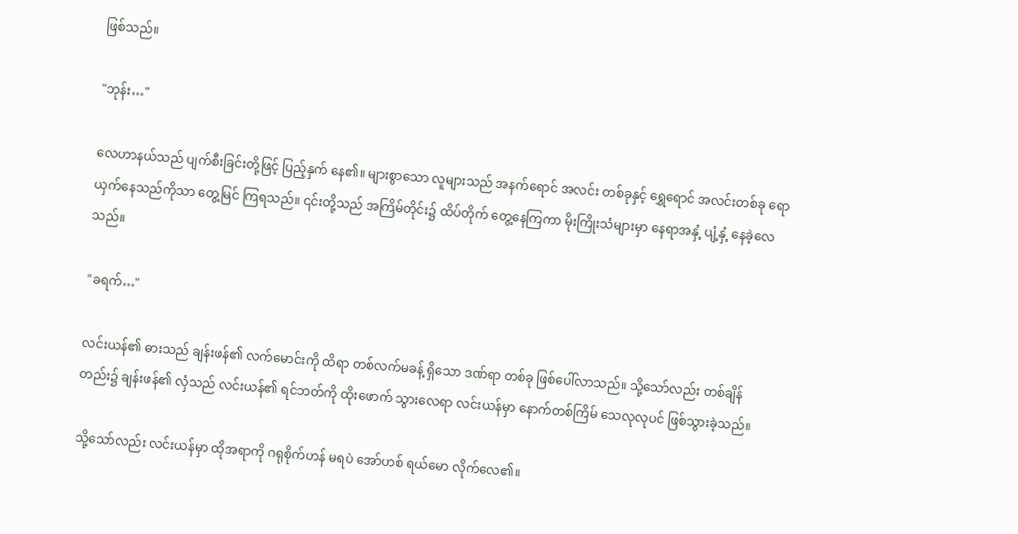ဖြစ်သည်။

"ဘုန်း…"

လေဟာနယ်သည် ပျက်စီးခြင်းတို့ဖြင့် ပြည့်နှက် နေ၏။ များစွာသော လူများသည် အနက်ရောင် အလင်း တစ်ခုနှင့် ရွှေရောင် အလင်းတစ်ခု ရောယှက်နေသည်ကိုသာ တွေ့မြင် ကြရသည်။ ၎င်းတို့သည် အကြိမ်တိုင်း၌ ထိပ်တိုက် တွေ့နေကြကာ မိုးကြိုးသံများမှာ နေရာအနှံ့ ပျံ့နှံ့ နေခဲ့လေသည်။

"ခရက်…"

လင်းယန်၏ ဓားသည် ချန်းဖန်၏ လက်မောင်းကို ထိရာ တစ်လက်မခန့် ရှိသော ဒဏ်ရာ တစ်ခု ဖြစ်ပေါ်လာသည်။ သို့သော်လည်း တစ်ချိန်တည်း၌ ချန်းဖန်၏ လှံသည် လင်းယန်၏ ရင်ဘတ်ကို ထိုးဖောက် သွားလေရာ လင်းယန်မှာ နောက်တစ်ကြိမ် သေလုလုပင် ဖြစ်သွားခဲ့သည်။

သို့သော်လည်း လင်းယန်မှာ ထိုအရာကို ဂရုစိုက်ဟန် မရပဲ အော်ဟစ် ရယ်မော လိုက်လေ၏။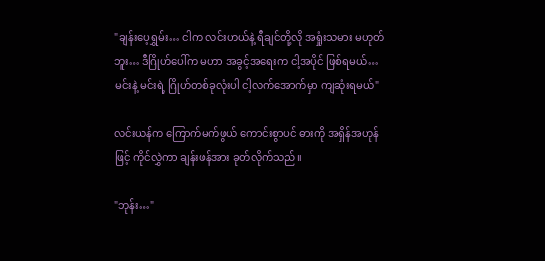"ချန်းပေ့ရွှမ်း… ငါက လင်းဟယ်နဲ့ ရီချင်တို့လို အရှုံးသမား မဟုတ်ဘူး… ဒီဂြိုဟ်ပေါ်က မဟာ အခွင့်အရေးက ငါ့အပိုင် ဖြစ်ရမယ်… မင်းနဲ့ မင်းရဲ့ ဂြိုဟ်တစ်ခုလုံးပါ ငါ့လက်အောက်မှာ ကျဆုံးရမယ်"

လင်းယန်က ကြောက်မက်ဖွယ် ကောင်းစွာပင် ဓားကို အရှိန်အဟုန်ဖြင့် ကိုင်လွှဲကာ ချန်းဖန်အား ခုတ်လိုက်သည်။

"ဘုန်း…"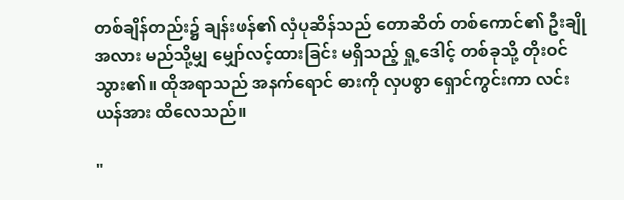တစ်ချိန်တည်း၌ ချန်းဖန်၏ လှံပုဆိန်သည် တောဆိတ် တစ်ကောင်၏ ဦးချို အလား မည်သို့မျှ မျှော်လင့်ထားခြင်း မရှိသည့် ရှု့ဒေါင့် တစ်ခုသို့ တိုးဝင်သွား၏။ ထိုအရာသည် အနက်ရောင် ဓားကို လှပစွာ ရှောင်ကွင်းကာ လင်းယန်အား ထိလေသည်။

"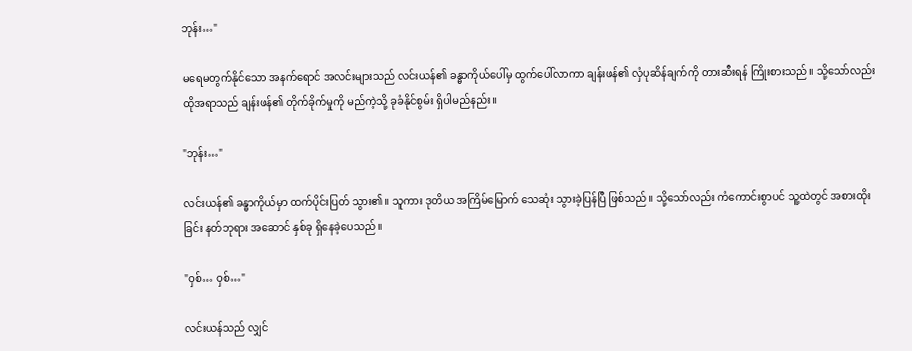ဘုန်း…"

မရေမတွက်နိုင်သော အနက်ရောင် အလင်းများသည် လင်းယန်၏ ခန္ဓာကိုယ်ပေါ်မှ ထွက်ပေါ်လာကာ ချန်းဖန်၏ လှံပုဆိန်ချက်ကို တားဆီးရန် ကြိုးစားသည်။ သို့သော်လည်း ထိုအရာသည် ချန်းဖန်၏ တိုက်ခိုက်မှုကို မည်ကဲ့သို့ ခုခံနိုင်စွမ်း ရှိပါမည်နည်း။

"ဘုန်း…"

လင်းယန်၏ ခန္ဓာကိုယ်မှာ ထက်ပိုင်းပြတ် သွား၏။ သူကား ဒုတိယ အကြိမ်မြောက် သေဆုံး သွားခဲ့ပြန်ပြီ ဖြစ်သည်။ သို့သော်လည်း ကံကောင်းစွာပင် သူ့ထဲတွင် အစားထိုးခြင်း နတ်ဘုရား အဆောင် နှစ်ခု ရှိနေခဲ့ပေသည်။

"ဝှစ်… ဝှစ်…"

လင်းယန်သည် လျှင်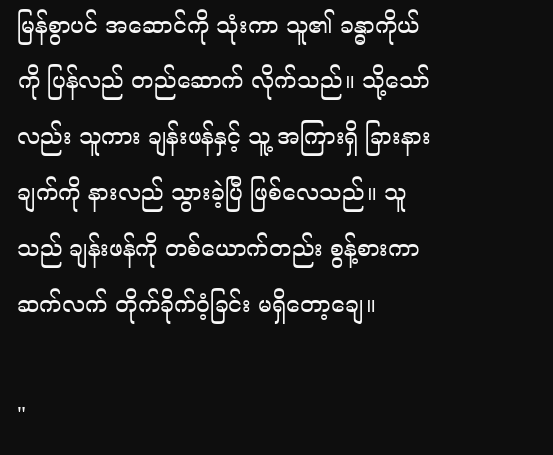မြန်စွာပင် အဆောင်ကို သုံးကာ သူ၏ ခန္ဓာကိုယ်ကို ပြန်လည် တည်ဆောက် လိုက်သည်။ သို့သော်လည်း သူကား ချန်းဖန်နှင့် သူ့ အကြားရှိ ခြားနားချက်ကို နားလည် သွားခဲ့ပြီ ဖြစ်လေသည်။ သူသည် ချန်းဖန်ကို တစ်ယောက်တည်း စွန့်စားကာ ဆက်လက် တိုက်ခိုက်ဝံ့ခြင်း မရှိတော့ချေ။

"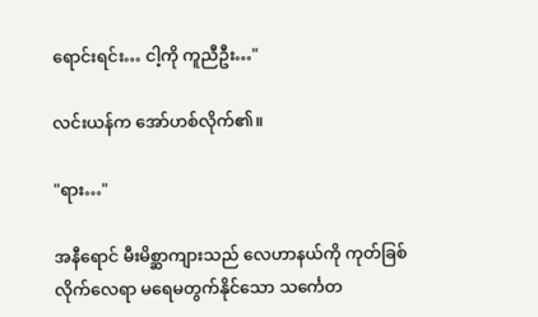ရောင်းရင်း… ငါ့ကို ကူညီဦး…"

လင်းယန်က အော်ဟစ်လိုက်၏။

"ရား…"

အနီရောင် မီးမိစ္ဆာကျားသည် လေဟာနယ်ကို ကုတ်ခြစ် လိုက်လေရာ မရေမတွက်နိုင်သော သင်္ကေတ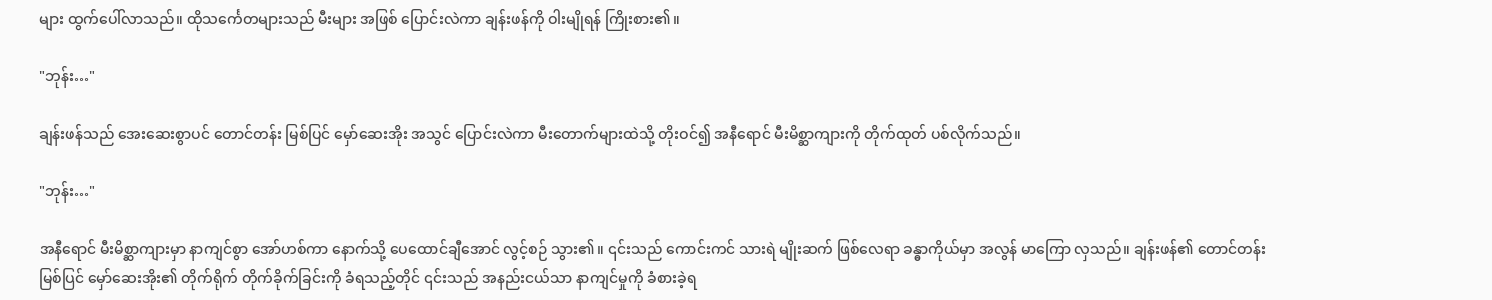များ ထွက်ပေါ်လာသည်။ ထိုသင်္ကေတများသည် မီးများ အဖြစ် ပြောင်းလဲကာ ချန်းဖန်ကို ဝါးမျိုရန် ကြိုးစား၏။

"ဘုန်း…"

ချန်းဖန်သည် အေးဆေးစွာပင် တောင်တန်း မြစ်ပြင် မှော်ဆေးအိုး အသွင် ပြောင်းလဲကာ မီးတောက်များထဲသို့ တိုးဝင်၍ အနီရောင် မီးမိစ္ဆာကျားကို တိုက်ထုတ် ပစ်လိုက်သည်။

"ဘုန်း…"

အနီရောင် မီးမိစ္ဆာကျားမှာ နာကျင်စွာ အော်ဟစ်ကာ နောက်သို့ ပေထောင်ချီအောင် လွင့်စဉ် သွား၏။ ၎င်းသည် ကောင်းကင် သားရဲ မျိုးဆက် ဖြစ်လေရာ ခန္ဓာကိုယ်မှာ အလွန် မာကြော လှသည်။ ချန်းဖန်၏ တောင်တန်း မြစ်ပြင် မှော်ဆေးအိုး၏ တိုက်ရိုက် တိုက်ခိုက်ခြင်းကို ခံရသည့်တိုင် ၎င်းသည် အနည်းငယ်သာ နာကျင်မှုကို ခံစားခဲ့ရ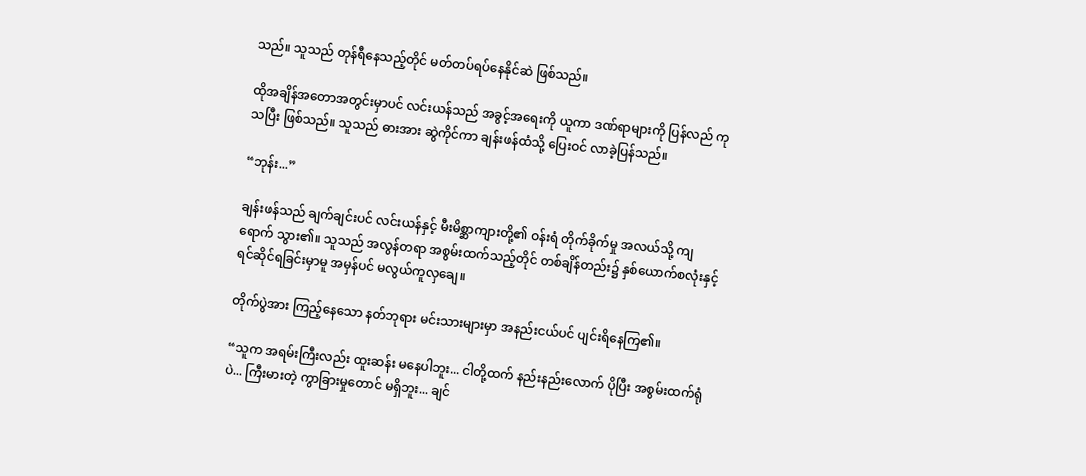သည်။ သူသည် တုန်ရီနေသည့်တိုင် မတ်တပ်ရပ်နေနိုင်ဆဲ ဖြစ်သည်။

ထိုအချိန်အတောအတွင်းမှာပင် လင်းယန်သည် အခွင့်အရေးကို ယူကာ ဒဏ်ရာများကို ပြန်လည် ကုသပြီး ဖြစ်သည်။ သူသည် ဓားအား ဆွဲကိုင်ကာ ချန်းဖန်ထံသို့ ပြေးဝင် လာခဲ့ပြန်သည်။

“ဘုန်း...”

ချန်းဖန်သည် ချက်ချင်းပင် လင်းယန်နှင့် မီးမိစ္ဆာကျားတို့၏ ဝန်းရံ တိုက်ခိုက်မှု အလယ်သို့ ကျရောက် သွား၏။ သူသည် အလွန်တရာ အစွမ်းထက်သည့်တိုင် တစ်ချိန်တည်း၌ နှစ်ယောက်စလုံးနှင့် ရင်ဆိုင်ရခြင်းမှာမူ အမှန်ပင် မလွယ်ကူလှချေ။

တိုက်ပွဲအား ကြည့်နေသော နတ်ဘုရား မင်းသားများမှာ အနည်းငယ်ပင် ပျင်းရိနေကြ၏။

“သူက အရမ်းကြီးလည်း ထူးဆန်း မနေပါဘူး... ငါတို့ထက် နည်းနည်းလောက် ပိုပြီး အစွမ်းထက်ရုံပဲ... ကြီးမားတဲ့ ကွာခြားမှုတောင် မရှိဘူး... ချင်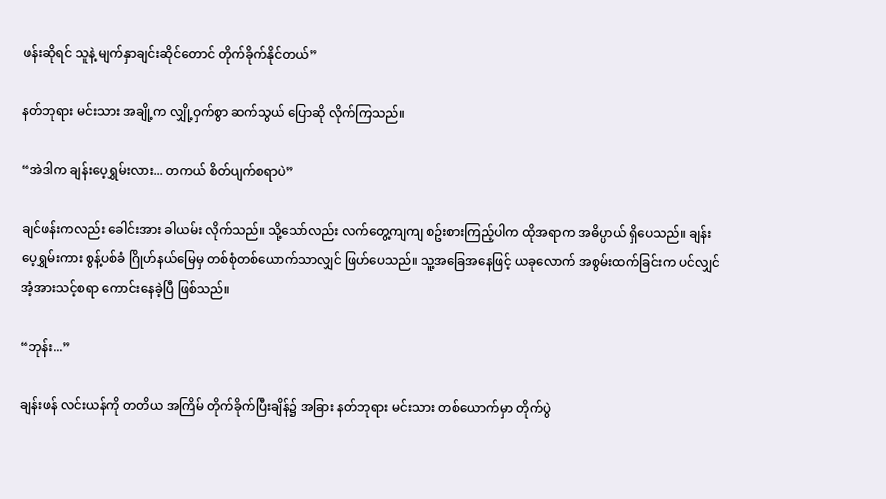ဖန်းဆိုရင် သူနဲ့ မျက်နှာချင်းဆိုင်တောင် တိုက်ခိုက်နိုင်တယ်”

နတ်ဘုရား မင်းသား အချို့က လျှို့ဝှက်စွာ ဆက်သွယ် ပြောဆို လိုက်ကြသည်။

“အဲဒါက ချန်းပေ့ရွှမ်းလား... တကယ် စိတ်ပျက်စရာပဲ”

ချင်ဖန်းကလည်း ခေါင်းအား ခါယမ်း လိုက်သည်။ သို့သော်လည်း လက်တွေ့ကျကျ စဥ်းစားကြည့်ပါက ထိုအရာက အဓိပ္ပာယ် ရှိပေသည်။ ချန်းပေ့ရွှမ်းကား စွန့်ပစ်ခံ ဂြိုဟ်နယ်မြေမှ တစ်စုံတစ်ယောက်သာလျှင် ဖြဟ်ပေသည်။ သူ့အခြေအနေဖြင့် ယခုလောက် အစွမ်းထက်ခြင်းက ပင်လျှင် အံ့အားသင့်စရာ ကောင်းနေခဲ့ပြီ ဖြစ်သည်။

“ဘုန်း...”

ချန်းဖန် လင်းယန်ကို တတိယ အကြိမ် တိုက်ခိုက်ပြီးချိန်၌ အခြား နတ်ဘုရား မင်းသား တစ်ယောက်မှာ တိုက်ပွဲ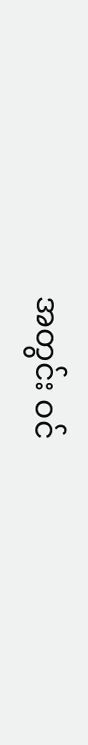အတွင်း ဝင်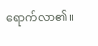ရောက်လာ၏။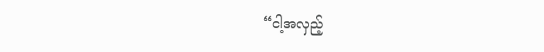“ငါ့အလှည့်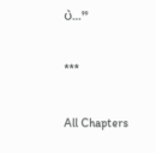ပဲ...”

***

All Chapters